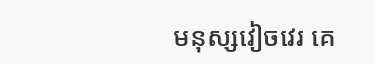មនុស្សវៀចវេរ គេ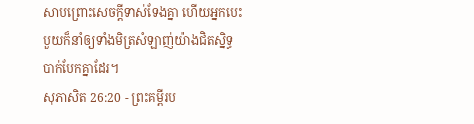សាបព្រោះសេចក្ដីទាស់ទែងគ្នា ហើយអ្នកបេះបួយក៏នាំឲ្យទាំងមិត្រសំឡាញ់យ៉ាងជិតស្និទ្ធបាក់បែកគ្នាដែរ។
សុភាសិត 26:20 - ព្រះគម្ពីរប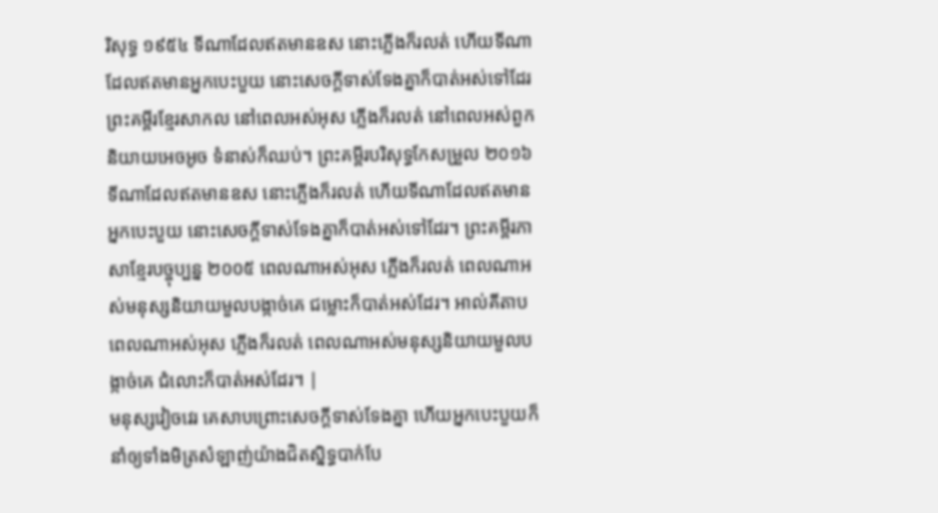រិសុទ្ធ ១៩៥៤ ទីណាដែលឥតមានឧស នោះភ្លើងក៏រលត់ ហើយទីណាដែលឥតមានអ្នកបេះបួយ នោះសេចក្ដីទាស់ទែងគ្នាក៏បាត់អស់ទៅដែរ ព្រះគម្ពីរខ្មែរសាកល នៅពេលអស់អុស ភ្លើងក៏រលត់ នៅពេលអស់ពួកនិយាយអេចអូច ទំនាស់ក៏ឈប់។ ព្រះគម្ពីរបរិសុទ្ធកែសម្រួល ២០១៦ ទីណាដែលឥតមានឧស នោះភ្លើងក៏រលត់ ហើយទីណាដែលឥតមានអ្នកបេះបួយ នោះសេចក្ដីទាស់ទែងគ្នាក៏បាត់អស់ទៅដែរ។ ព្រះគម្ពីរភាសាខ្មែរបច្ចុប្បន្ន ២០០៥ ពេលណាអស់អុស ភ្លើងក៏រលត់ ពេលណាអស់មនុស្សនិយាយមួលបង្កាច់គេ ជម្លោះក៏បាត់អស់ដែរ។ អាល់គីតាប ពេលណាអស់អុស ភ្លើងក៏រលត់ ពេលណាអស់មនុស្សនិយាយមួលបង្កាច់គេ ជំលោះក៏បាត់អស់ដែរ។ |
មនុស្សវៀចវេរ គេសាបព្រោះសេចក្ដីទាស់ទែងគ្នា ហើយអ្នកបេះបួយក៏នាំឲ្យទាំងមិត្រសំឡាញ់យ៉ាងជិតស្និទ្ធបាក់បែ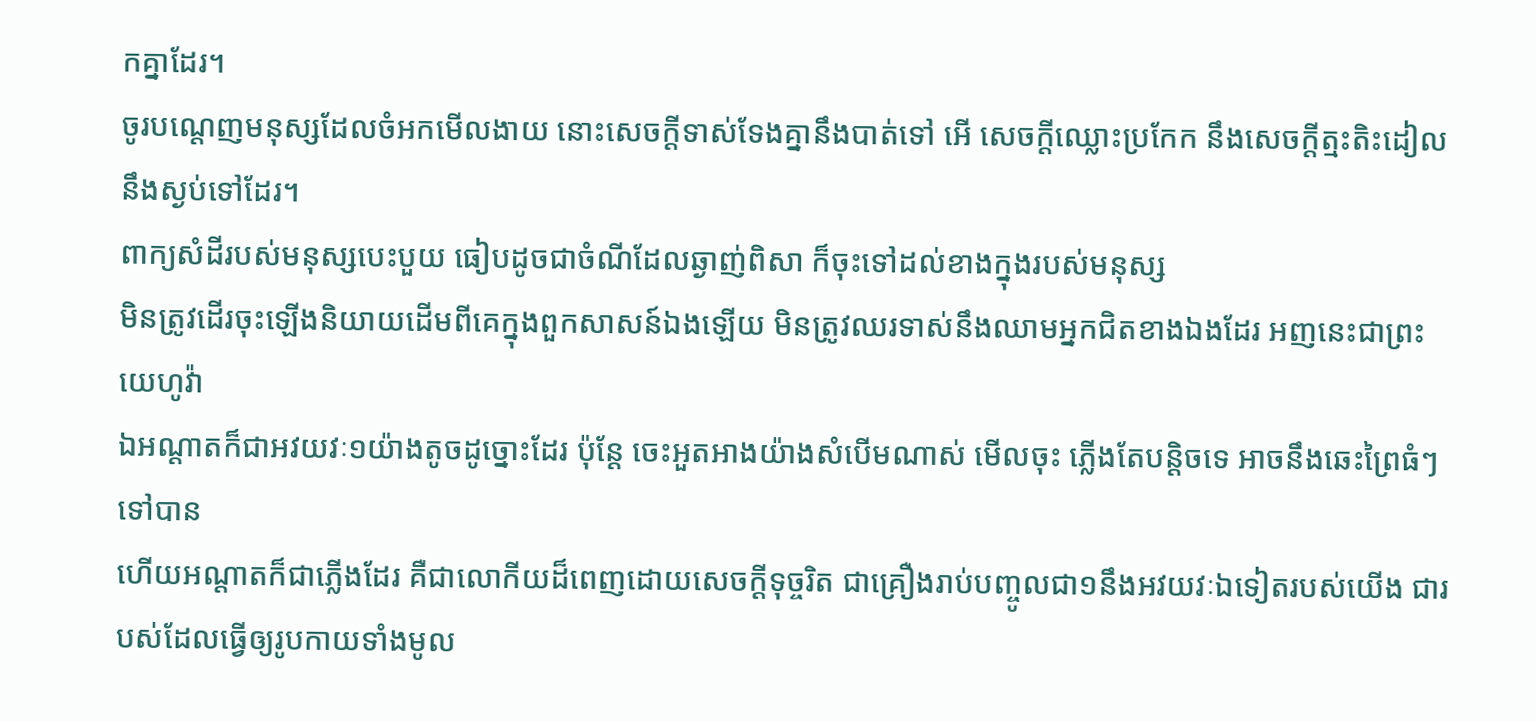កគ្នាដែរ។
ចូរបណ្តេញមនុស្សដែលចំអកមើលងាយ នោះសេចក្ដីទាស់ទែងគ្នានឹងបាត់ទៅ អើ សេចក្ដីឈ្លោះប្រកែក នឹងសេចក្ដីត្មះតិះដៀលនឹងស្ងប់ទៅដែរ។
ពាក្យសំដីរបស់មនុស្សបេះបួយ ធៀបដូចជាចំណីដែលឆ្ងាញ់ពិសា ក៏ចុះទៅដល់ខាងក្នុងរបស់មនុស្ស
មិនត្រូវដើរចុះឡើងនិយាយដើមពីគេក្នុងពួកសាសន៍ឯងឡើយ មិនត្រូវឈរទាស់នឹងឈាមអ្នកជិតខាងឯងដែរ អញនេះជាព្រះយេហូវ៉ា
ឯអណ្តាតក៏ជាអវយវៈ១យ៉ាងតូចដូច្នោះដែរ ប៉ុន្តែ ចេះអួតអាងយ៉ាងសំបើមណាស់ មើលចុះ ភ្លើងតែបន្តិចទេ អាចនឹងឆេះព្រៃធំៗទៅបាន
ហើយអណ្តាតក៏ជាភ្លើងដែរ គឺជាលោកីយដ៏ពេញដោយសេចក្ដីទុច្ចរិត ជាគ្រឿងរាប់បញ្ចូលជា១នឹងអវយវៈឯទៀតរបស់យើង ជារបស់ដែលធ្វើឲ្យរូបកាយទាំងមូល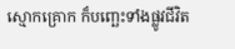ស្មោកគ្រោក ក៏បញ្ឆេះទាំងផ្លូវជីវិត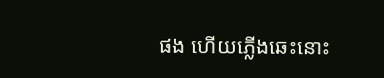ផង ហើយភ្លើងឆេះនោះ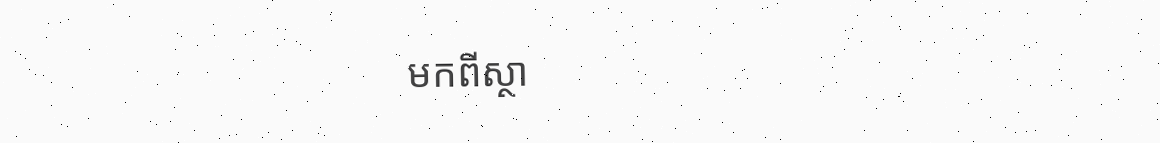មកពីស្ថា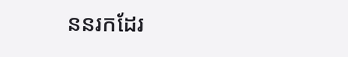ននរកដែរ